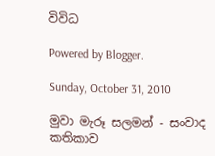විවිධ

Powered by Blogger.

Sunday, October 31, 2010

මුවා මැරූ සලමන් - සංවාද කතිකාව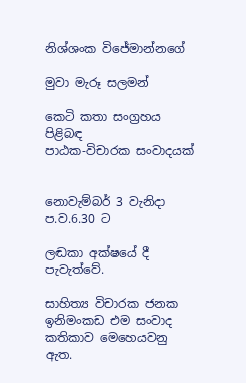නිශ්ශංක විජේමාන්නගේ

මුවා මැරූ සලමන්

කෙටි කතා සංග්‍රහය පිළිබඳ
පාඨක-විචාරක සංවාදයක්


නොවැම්බර් 3 වැනිදා
ප.ව.6.30 ට

ලඬකා අක්ෂයේ දී
පැවැත්වේ.

සාහිත්‍ය විචාරක ජනක ඉනිමංකඩ එම සංවාද කතිකාව මෙහෙයවනු ඇත.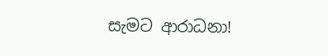සැමට ආරාධනා!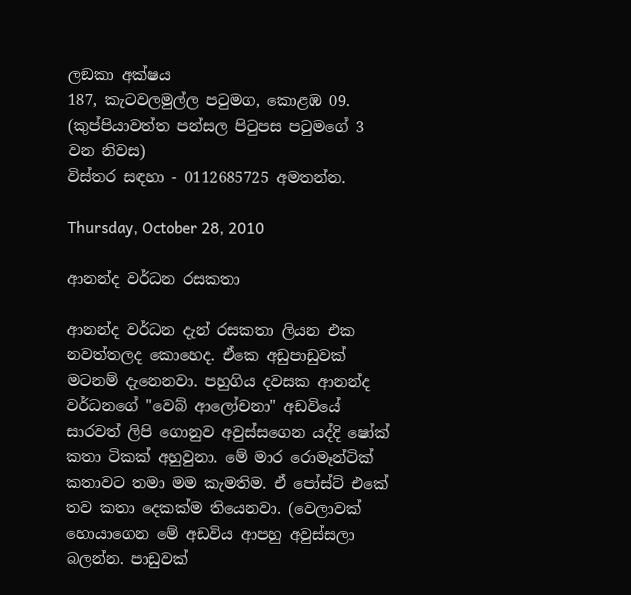ලඞකා අක්ෂය
187, කැටවලමුල්ල පටුමග, කොළඹ 09.
(කුප්පියාවත්ත පන්සල පිටුපස පටුමගේ 3 වන නිවස)
විස්තර සඳහා - 0112685725 අමතන්න.

Thursday, October 28, 2010

ආනන්ද වර්ධන රසකතා

ආනන්ද වර්ධන දැන් රසකතා ලියන එක නවත්තලද කොහෙද. ඒකෙ අඩුපාඩුවක් මටනම් දැනෙනවා. පහුගිය දවසක ආනන්ද වර්ධනගේ "වෙබ් ආලෝචනා" අඩවියේ සාරවත් ලිපි ගොනුව අවුස්සගෙන යද්දි ෂෝක් කතා ටිකක් අහුවුනා. මේ මාර රොමෑන්ටික් කතාවට තමා මම කැමතිම. ඒ පෝස්ට් එකේ තව කතා දෙකක්ම තියෙනවා. (වෙලාවක් හොයාගෙන මේ අඩවිය ආපහු අවුස්සලා බලන්න. පාඩුවක්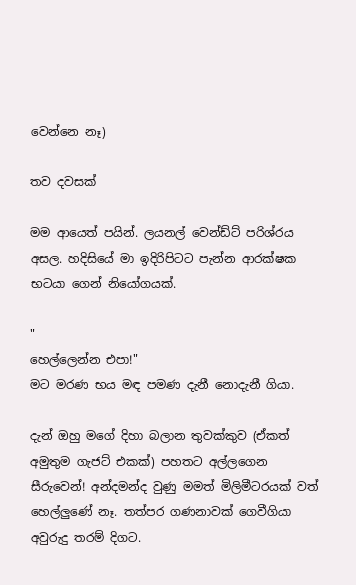වෙන්නෙ නෑ)

තව දවසක්

මම ආයෙත් පයින්. ලයනල් වෙන්ඩ්ට් පරිශ්රය අසල. හදිසියේ මා ඉදිරිපිටට පැන්න ආරක්ෂක භටයා ගෙන් නියෝගයක්.

"
හෙල්ලෙන්න එපා!"
මට මරණ භය මඳ පමණ දැනී නොදැනී ගියා.

දැන් ඔහු මගේ දිහා බලාන තුවක්කුව (ඒකත් අමුතුම ගැජට් එකක්) පහතට අල්ලගෙන සීරුවෙන්! අන්දමන්ද වුණු මමත් මිලිමීටරයක් වත් හෙල්ලුණේ නෑ. තත්පර ගණනාවක් ගෙවීගියා අවුරුදු තරම් දිගට.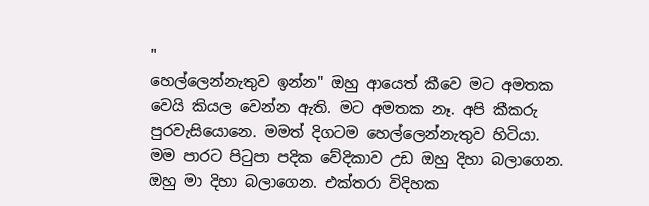"
හෙල්ලෙන්නැතුව ඉන්න" ඔහු ආයෙත් කීවෙ මට අමතක වෙයි කියල වෙන්න ඇති. මට අමතක නෑ. අපි කීකරු පුරවැසියොනෙ. මමත් දිගටම හෙල්ලෙන්නැතුව හිටියා. මම පාරට පිටුපා පදික වේදිකාව උඩ ඔහු දිහා බලාගෙන. ඔහු මා දිහා බලාගෙන. එක්තරා විදිහක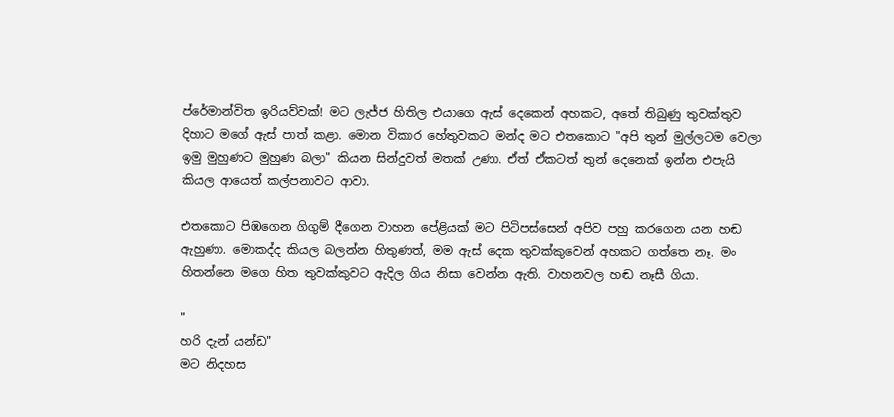ප්රේමාන්විත ඉරියව්වක්! මට ලැජ්ජ හිතිල එයාගෙ ඇස් දෙකෙන් අහකට, අතේ තිබුණු තුවක්තුව දිහාට මගේ ඇස් පාත් කළා. මොන විකාර හේතුවකට මන්ද මට එතකොට "අපි තුන් මුල්ලටම වෙලා ඉමු මුහුණට මුහුණ බලා" කියන සින්දුවත් මතක් උණා. ඒත් ඒකටත් තුන් දෙනෙක් ඉන්න එපැයි කියල ආයෙත් කල්පනාවට ආවා.

එතකොට පිඹගෙන ගිගුම් දීගෙන වාහන පේළියක් මට පිටිපස්සෙන් අපිව පහු කරගෙන යන හඬ ඇහුණා. මොකද්ද කියල බලන්න හිතුණත්, මම ඇස් දෙක තුවක්කුවෙන් අහකට ගත්තෙ නෑ. මං හිතන්නෙ මගෙ හිත තුවක්කුවට ඇදිල ගිය නිසා වෙන්න ඇති. වාහනවල හඬ නෑසී ගියා.

"
හරි දැන් යන්ඩ"
මට නිදහස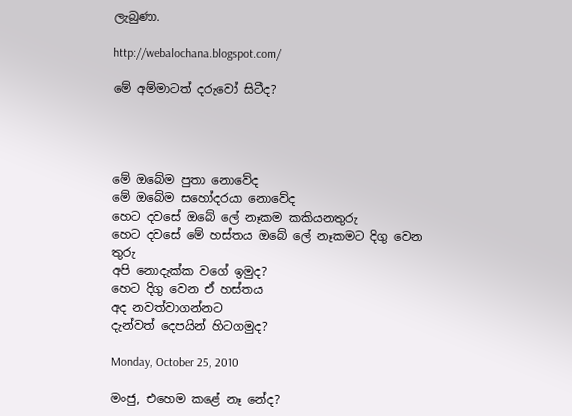ලැබුණා.

http://webalochana.blogspot.com/

මේ අම්මාටත් දරුවෝ සිටීද?




මේ ඔබේම පුතා නොවේද
මේ ඔබේම සහෝදරයා නොවේද
හෙට දවසේ ඔබේ ලේ නෑකම කකියනතුරු
හෙට දවසේ මේ හස්තය ඔබේ ලේ නෑකමට දිගු වෙන තුරු
අපි නොදැක්ක වගේ ඉමුද?
හෙට දිගු වෙන ඒ හස්තය
අද නවත්වාගන්නට
දැන්වත් දෙපයින් හිටගමුද?

Monday, October 25, 2010

මංජු, එහෙම කළේ නෑ නේද?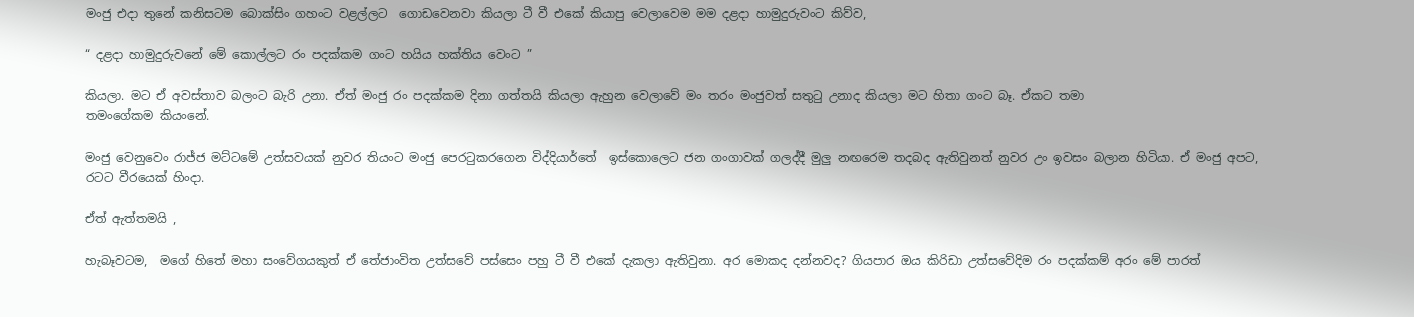මංජු එදා තුනේ කනිසටම බොක්සිං ගහංට වළල්ලට  ගොඩවෙනවා කියලා ටී වී එකේ කියාපු වෙලාවෙම මම දළදා හාමුදුරුවංට කිව්ව,

“ දළදා හාමුදුරුවනේ මේ කොල්ලට රං පදක්කම ගංට හයිය හක්තිය වෙංට ”

කියලා. මට ඒ අවස්තාව බලංට බැරි උනා. ඒත් මංජු රං පදක්කම දිනා ගත්තයි කියලා ඇහුන වෙලාවේ මං තරං මංජුවත් සතුටු උනාද කියලා මට හිතා ගංට බෑ. ඒකට තමා
තමංගේකම කියංනේ.

මංජු වෙනුවෙං රාජ්ජ මට්ටමේ උත්සවයක් නුවර තියංට මංජු පෙරටුකරගෙන විද්දියාර්තේ  ඉස්කොලෙට ජන ගංගාවක් ගලද්දී මුලු නඟරෙම තදබද ඇතිවුනත් නුවර උං ඉවසං බලාන හිටියා. ඒ මංජු අපට, රටට වීරයෙක් හිංදා.

ඒත් ඇත්තමයි ,

හැබෑවටම,  මගේ හිතේ මහා සංවේගයකුත් ඒ තේජාංවිත උත්සවේ පස්සෙං පහු ටී වී එකේ දැකලා ඇතිවුනා. අර මොකද දන්නවද? ගියපාර ඔය කිරිඩා උත්සවේදිම රං පදක්කම් අරං මේ පාරත්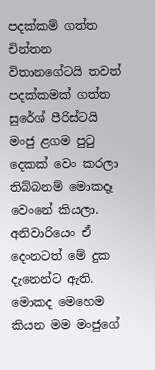පදක්කම් ගත්ත චින්තන විතානගේටයි තවත් පදක්කමක් ගත්ත සුරේශ් පීරිස්ටයි මංජු ළගම පුටු දෙකක් වෙං කරලා තිබ්බනම් මොකදෑ වෙංනේ කියලා. අනිවාරියෙං ඒ දෙංනටත් මේ දුක දැනෙන්ට ඇති. මොකද මෙහෙම කියන මම මංජුගේ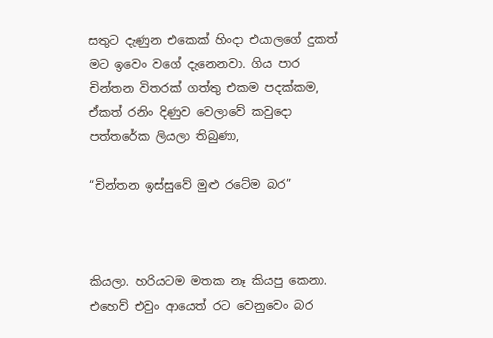සතුට දැණුන එකෙක් හිංදා එයාලගේ දුකත් මට ඉවෙං වගේ දැනෙනවා. ගිය පාර චින්තන විතරක් ගත්තු එකම පදක්කම, ඒකත් රනිං දිණුව වෙලාවේ කවුදො පත්තරේක ලියලා තිබුණා,

“චින්තන ඉස්සුවේ මුළු රටේම බර”



කියලා. හරියටම මතක නෑ කියපු කෙනා. එහෙව් එවුං ආයෙත් රට වෙනුවෙං බර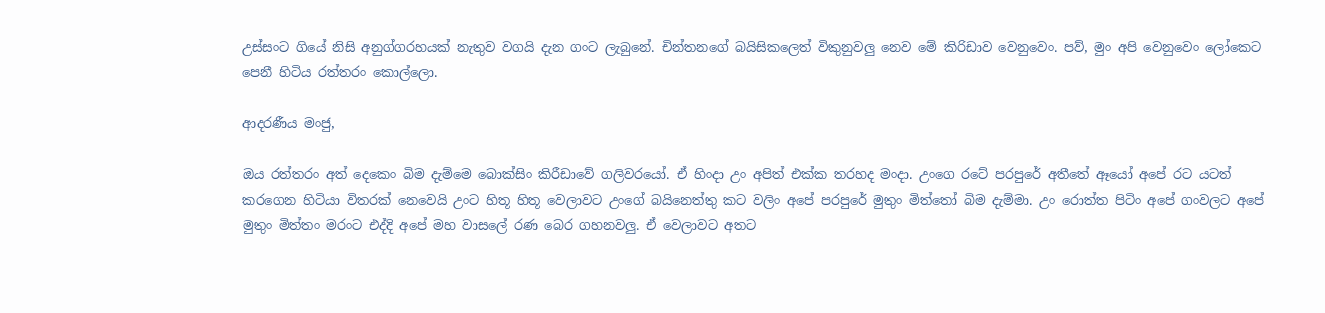උස්සංට ගියේ නිසි අනුග්ගරහයක් නැතුව වගයි දැන ගංට ලැබුනේ. චින්තනගේ බයිසිකලෙත් විකුනුවලු නෙව මේ කිරිඩාව වෙනුවෙං. පව්, මුං අපි වෙනුවෙං ලෝකෙට පෙනී හිටිය රත්තරං කොල්ලො.

ආදරණීය මංජු,

ඔය රත්තරං අත් දෙකෙං බිම දැම්මෙ බොක්සිං කිරීඩාවේ ගලිවරයෝ. ඒ හිංදා උං අපිත් එක්ක තරහද මංදා. උංගෙ රටේ පරපුරේ අතීතේ ඈයෝ අපේ රට යටත් කරගෙන හිටියා විතරක් නෙවෙයි උංට හිතූ හිතූ වෙලාවට උංගේ බයිනෙත්තු කට වලිං අපේ පරපුරේ මුතුං මිත්තෝ බිම දැම්මා. උං රොත්ත පිටිං අපේ ගංවලට අපේ මුතුං මිත්තං මරංට එද්දි අපේ මහ වාසලේ රණ බෙර ගහනවලු. ඒ වෙලාවට අතට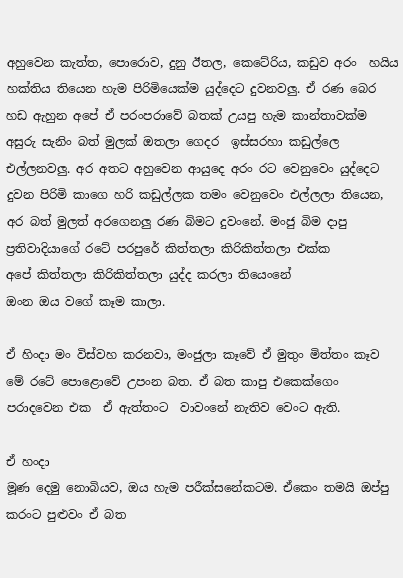අහුවෙන කැත්ත, පොරොව, දුනු ඊතල, කෙටේරිය, කඩුව අරං  හයිය හක්තිය තියෙන හැම පිරිමියෙක්ම යුද්දෙට දුවනවලු. ඒ රණ බෙර හඩ ඇහුන අපේ ඒ පරංපරාවේ බතක් උයපු හැම කාන්තාවක්ම අසුරු සැනිං බත් මුලක් ඔතලා ගෙදර  ඉස්සරහා කඩුල්ලෙ එල්ලනවලු. අර අතට අහුවෙන ආයුදෙ අරං රට වෙනුවෙං යුද්දෙට දුවන පිරිමි කාගෙ හරි කඩුල්ලක තමං වෙනුවෙං එල්ලලා තියෙන, අර බත් මුලත් අරගෙනලු රණ බිමට දුවංනේ. මංජු බිම දාපු ප්‍රතිවාදියාගේ රටේ පරපුරේ කිත්තලා කිරිකිත්තලා එක්ක
අපේ කිත්තලා කිරිකිත්තලා යුද්ද කරලා තියෙංනේ
ඔංන ඔය වගේ කෑම කාලා.

ඒ හිංදා මං විස්වහ ‍කරනවා, මංජුලා කෑවේ ඒ මුතුං මිත්තං කෑව මේ රටේ පොළොවේ උපංන බත. ඒ බත කාපු එකෙක්ගෙං පරාදවෙන එක  ඒ ඇත්තංට  වාවංනේ නැතිව වෙංට ඇති.

ඒ හංදා
මූණ දෙමු නොබියව, ඔය හැම පරීක්සනේකටම. ඒකෙං තමයි ඔප්පු කරංට පුළුවං ඒ බත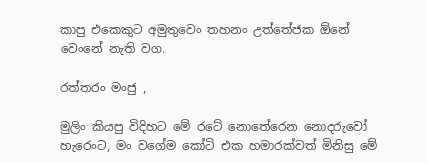කාපු එකෙකුට අමුතුවෙං තහනං උත්තේජක ඕනේ වෙංනේ නැති වග.

රත්තරං මංජු ,

මුලිං කියපු විදිහට මේ රටේ නොතේරෙන නොදරුවෝ හැරෙංට, මං වගේම කෝටි එක හමාරක්වත් මිනිසු මේ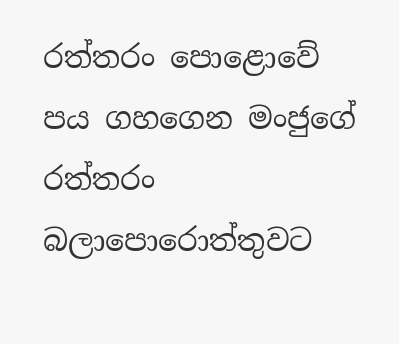රත්තරං පොළොවේ පය ගහගෙන මංජුගේ රත්තරං බලාපොරොත්තුවට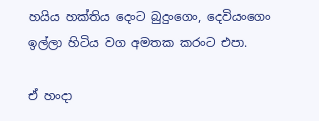හයිය හක්තිය දෙංට බුදුංගෙං, දෙවියංගෙං ඉල්ලා හිටිය වග අමතක කරංට එපා.

ඒ හංදා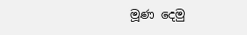මූණ දෙමු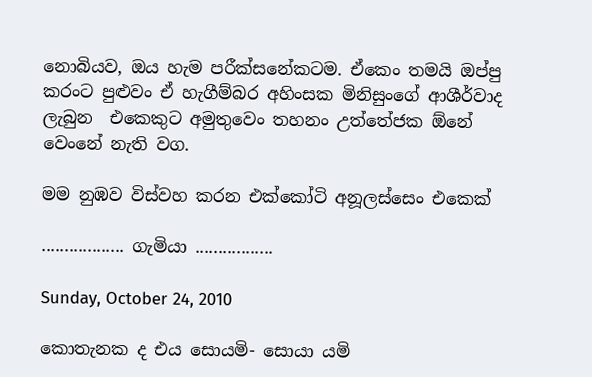නොබියව, ඔය හැම පරීක්සනේකටම. ඒකෙං තමයි ඔප්පු කරංට පුළුවං ඒ හැගීම්බර අහිංසක මිනිසුංගේ ආශීර්වාද ලැබුන  එකෙකුට අමුතුවෙං තහනං උත්තේජක ඕනේ වෙංනේ නැති වග.

මම නුඹව විස්වහ කරන එක්කෝටි අනූලස්සෙං එකෙක්

.................. ගැමියා .................

Sunday, October 24, 2010

කොතැනක ද එය සොයමි- සොයා යමි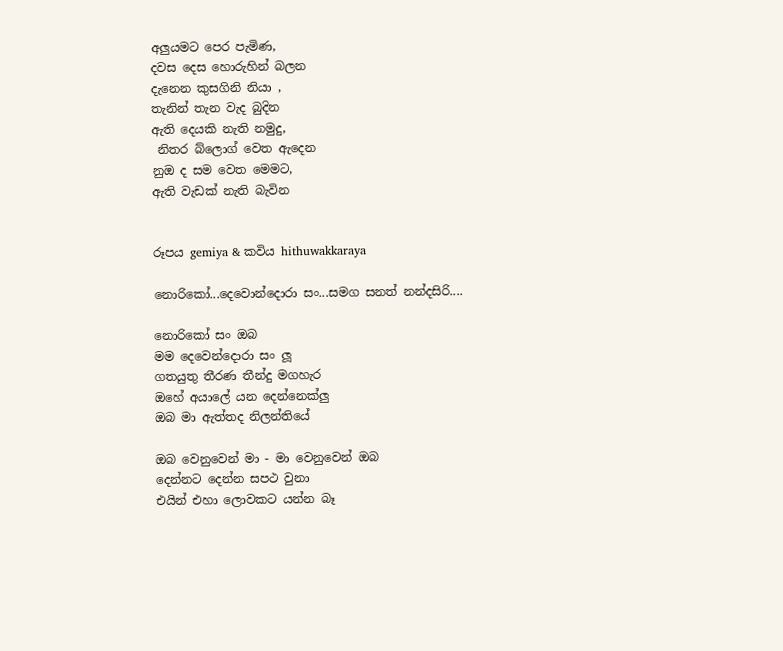අලුයමට පෙර පැමිණ,
දවස දෙස හොරුහින් බලන
දැනෙන කුසගිනි නියා ,
තැනින් තැන වැද බුදින
ඇති දෙයකි නැති නමුදු,
 නිතර බ්ලොග් වෙත ඇදෙන
නුඔ ද සම වෙත මෙමට,
ඇති වැඩක් නැති බැවින


රූපය gemiya & කවිය hithuwakkaraya

නොරිකෝ...දෙවොන්දොරා සං...සමග සනත් නන්දසිරි....

නොරිකෝ සං ඔබ
මම දෙවෙන්දොරා සං ලූ
ගතයුතු තීරණ තීන්දු මගහැර
ඔහේ අයාලේ යන දෙන්නෙක්ලු
ඔබ මා ඇත්තද නිලන්තියේ

ඔබ වෙනුවෙන් මා - මා වෙනුවෙන් ඔබ
දෙන්නට දෙන්න සපථ වුනා
එයින් එහා ලොවකට යන්න බෑ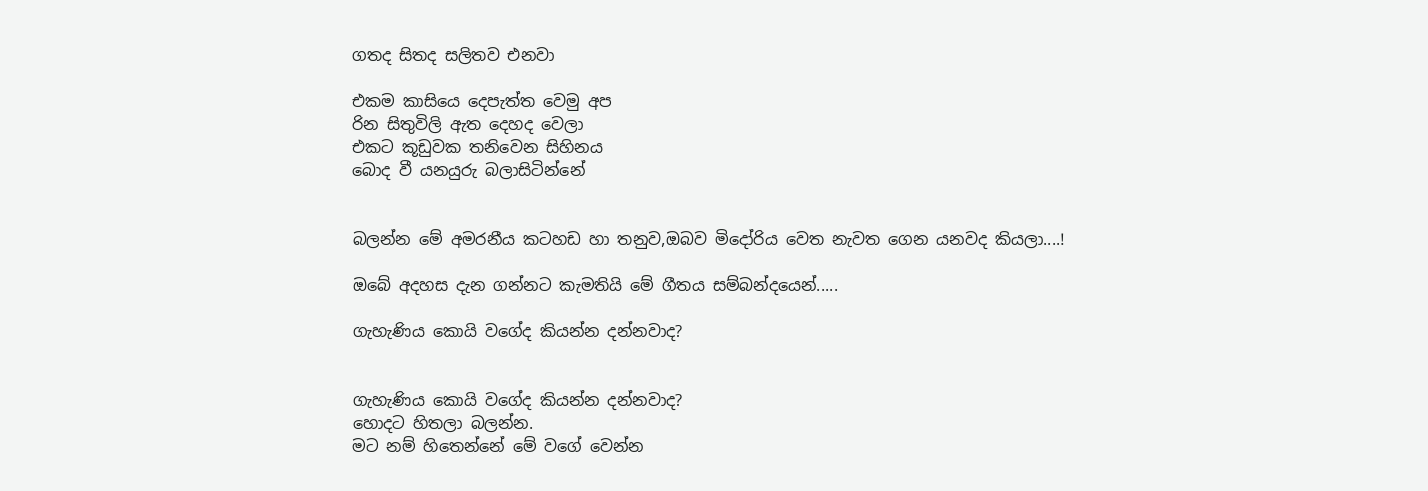ගතද සිතද සලිතව එනවා

එකම කාසියෙ දෙපැත්ත වෙමු අප
රින සිතුවිලි ඇත දෙහද වෙලා
එකට කූඩුවක තනිවෙන සිහිනය
බොද වී යනයුරු බලාසිටින්නේ


බලන්න මේ අමරනීය කටහඩ හා තනුව,ඔබව මිදෝරිය වෙත නැවත ගෙන යනවද කියලා....!

ඔබේ අදහස දැන ගන්නට කැමතියි මේ ගීතය සම්බන්දයෙන්.....

ගැහැණිය කොයි වගේද කියන්න දන්නවාද?


ගැහැණිය කොයි වගේද කියන්න දන්නවාද?
හොදට හිතලා බලන්න.
මට නම් හිතෙන්නේ මේ වගේ වෙන්න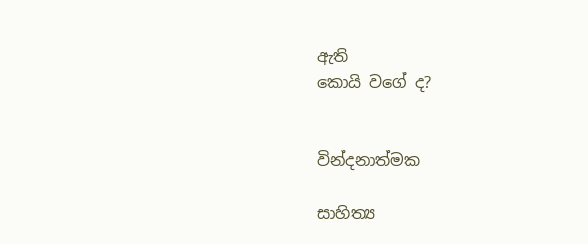ඇති
කොයි වගේ ද?


වින්දනාත්මක

සාහිත්‍ය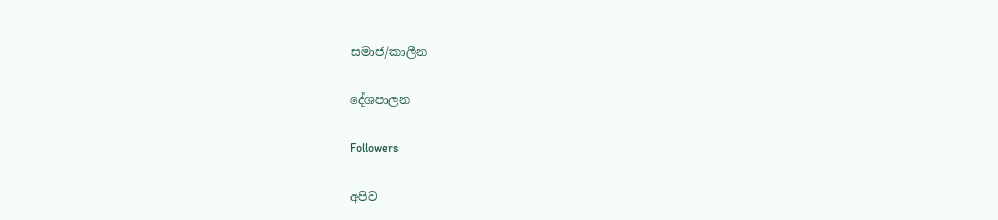සමාජ/කාලීන

දේශපාලන

Followers

අපිව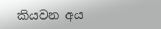කියවන අය